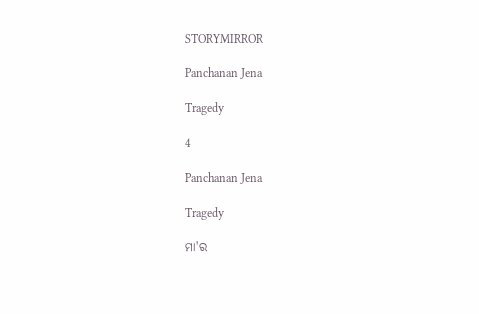STORYMIRROR

Panchanan Jena

Tragedy

4

Panchanan Jena

Tragedy

ମା'ର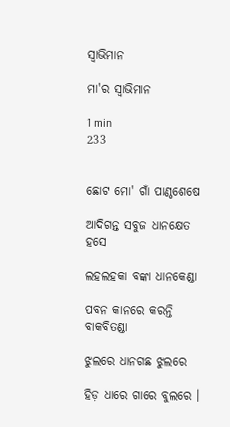ସ୍ୱାଭିମାନ

ମା'ର ସ୍ୱାଭିମାନ

1 min
233


ଛୋଟ ମୋ' ଗାଁ ପାଣ୍ଠଶେଷେ

ଆଦିଗନ୍ତ ସବୁଜ ଧାନକ୍ଷେତ ହସେ

ଲହଲହକା ବଙ୍କା ଧାନକେଣ୍ଡା

ପବନ କାନରେ କରନ୍ତି ବାକବିତଣ୍ଡା

ଝୁଲରେ ଧାନଗଛ ଝୁଲରେ

ହିଡ଼ ଧାରେ ଗାରେ ବୁଲରେ ।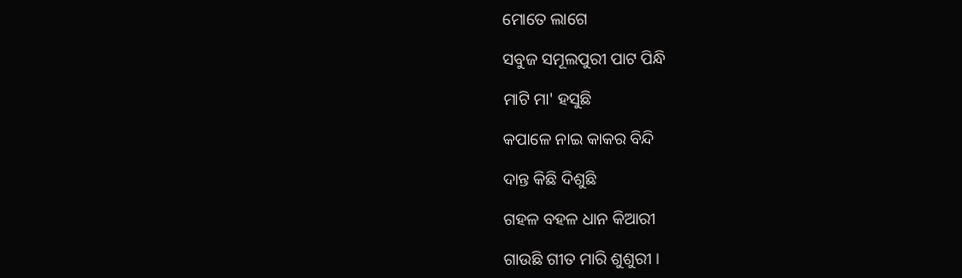ମୋତେ ଲାଗେ

ସବୁଜ ସମୂଲପୁରୀ ପାଟ ପିନ୍ଧି

ମାଟି ମା' ହସୁଛି

କପାଳେ ନାଇ କାକର ବିନ୍ଦି

ଦାନ୍ତ କିଛି ଦିଶୁଛି

ଗହଳ ବହଳ ଧାନ କିଆରୀ

ଗାଉଛି ଗୀତ ମାରି ଶୁଶୁରୀ ।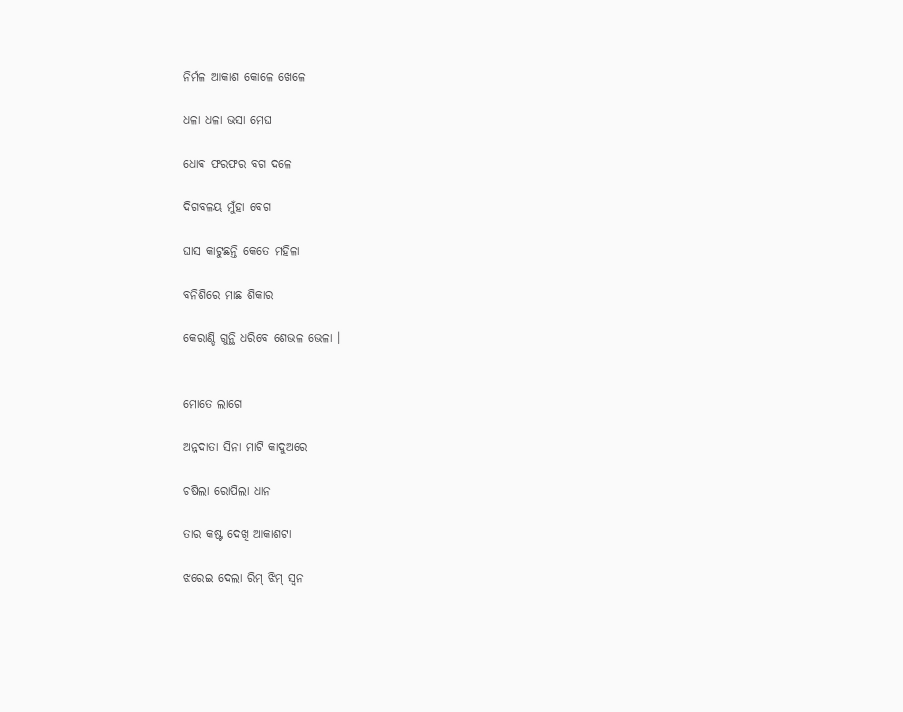ନିର୍ମଳ ଆକାଶ କୋଳେ ଖେଳେ

ଧଳା ଧଳା ଭସା ମେଘ

ଧୋଵ ଫରଫର ବଗ ଦଳେ

ଦିଗବଳୟ ମୁଁହା ବେଗ

ଘାସ କାଟୁଛନ୍ତି କେତେ ମହିଳା

ବନିଶିରେ ମାଛ ଶିକାର

କେରାଣ୍ଡି ଗୁନ୍ଥି ଧରିବେ ଶେଭଳ ଭେଳା ।


ମୋତେ ଲାଗେ

ଅନ୍ନଦାତା ସିନା ମାଟି କାଦୁଅରେ

ଚଷିଲା ରୋପିଲା ଧାନ

ତାର କଷ୍ଟ ଦେଖି ଆକାଶଟା

ଝରେଇ ଦେଲା ରିମ୍ ଝିମ୍ ସ୍ଵନ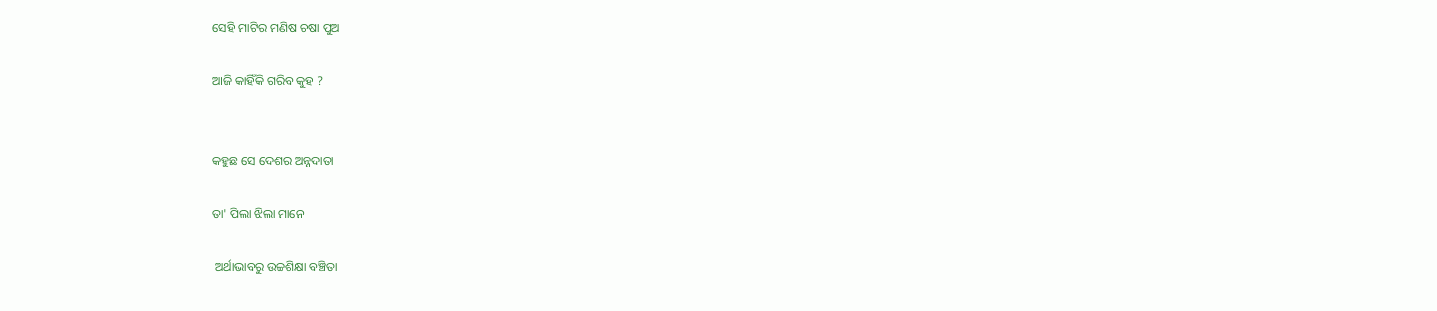ସେହି ମାଟିର ମଣିଷ ଚଷା ପୁଅ

ଆଜି କାହିଁକି ଗରିବ କୁହ ?


କହୁଛ ସେ ଦେଶର ଅନ୍ନଦାତା

ତା' ପିଲା ଝିଲା ମାନେ

 ଅର୍ଥାଭାବରୁ ଉଚ୍ଚଶିକ୍ଷା ବଞ୍ଚିତା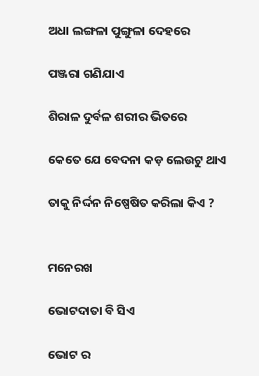ଅଧା ଲଙ୍ଗଳା ପୁଙ୍ଗୁଳା ଦେହରେ

ପଞ୍ଜରା ଗଣିଯାଏ

ଶିରାଳ ଦୁର୍ବଳ ଶରୀର ଭିତରେ

କେତେ ଯେ ବେଦନା କଡ଼ ଲେଉଟୁ ଥାଏ

ତାକୁ ନିର୍ଦ୍ଦନ ନିଷ୍ପେଷିତ କରିଲା କିଏ ?


ମନେରଖ

ଭୋଟଦାତା ବି ସିଏ

ଭୋଟ ର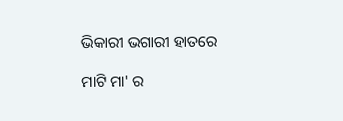ଭିକାରୀ ଭଗାରୀ ହାତରେ

ମାଟି ମା' ର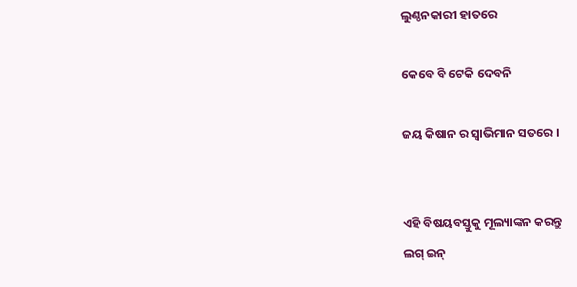ଲୁଣ୍ଠନକାରୀ ହାତରେ

କେବେ ବି ଟେକି ଦେବନି

ଜୟ କିଷାନ ର ସ୍ଵାଭିମାନ ସତରେ ।


ଏହି ବିଷୟବସ୍ତୁକୁ ମୂଲ୍ୟାଙ୍କନ କରନ୍ତୁ
ଲଗ୍ ଇନ୍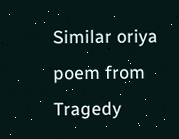Similar oriya poem from Tragedy